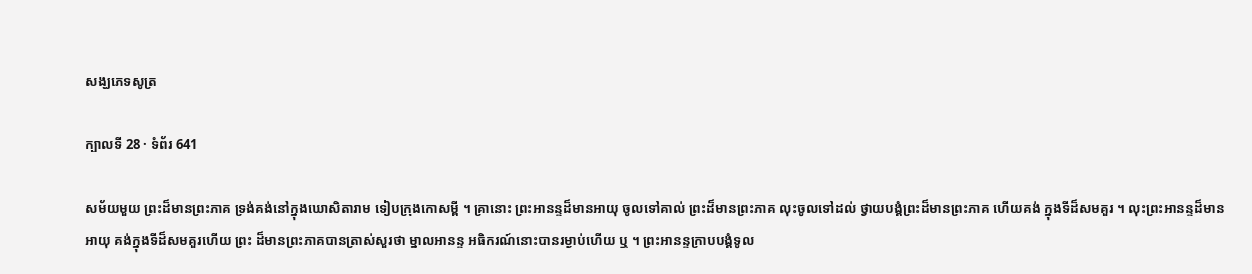សង្ឃភេទសូត្រ

ក្បាលទី 28 · ទំព័រ 641

សម័យមួយ ព្រះដ៏មានព្រះភាគ ទ្រង់គង់នៅក្នុងឃោសិតារាម ទៀបក្រុងកោសម្ពី ។ គ្រានោះ ព្រះអានន្ទដ៏មានអាយុ ចូលទៅគាល់ ព្រះដ៏មានព្រះភាគ លុះចូលទៅដល់ ថ្វាយបង្គំព្រះដ៏មានព្រះភាគ ហើយគង់ ក្នុងទីដ៏សមគួរ ។ លុះព្រះអានន្ទដ៏មានអាយុ គង់ក្នុងទីដ៏សមគួរហើយ ព្រះ ដ៏មានព្រះភាគបានត្រាស់សួរថា ម្នាលអានន្ទ អធិករណ៍នោះបានរម្ងាប់ហើយ ឬ ។ ព្រះអានន្ទក្រាបបង្គំទូល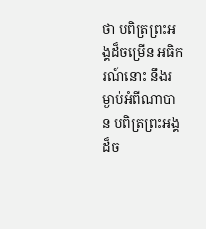ថា បពិត្រព្រះអង្គដ៏ចម្រើន អធិករណ៍នោះ នឹងរម្ងាប់អំពីណាបាន បពិត្រព្រះអង្គដ៏ច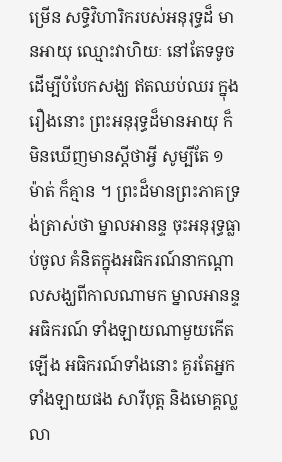ម្រើន សទ្ធិវិហារិករបស់អនុរុទ្ធដ៏ មានអាយុ ឈ្មោះវាហិយៈ នៅតែទទូចដើម្បីបំបែកសង្ឃ ឥតឈប់ឈរ ក្នុង រឿងនោះ ព្រះអនុរុទ្ធដ៏មានអាយុ ក៏មិនឃើញមានស្តីថាអ្វី សូម្បីតែ ១ ម៉ាត់ ក៏គ្មាន ។ ព្រះដ៏មានព្រះភាគទ្រង់ត្រាស់ថា ម្នាលអានន្ទ ចុះអនុរុទ្ធធ្លាប់ចូល គំនិតក្នុងអធិករណ៍នាកណ្តាលសង្ឃពីកាលណាមក ម្នាលអានន្ទ អធិករណ៍ ទាំងឡាយណាមួយកើតឡើង អធិករណ៍ទាំងនោះ គួរតែអ្នកទាំងឡាយផង សារីបុត្ត និងមោគ្គល្លលា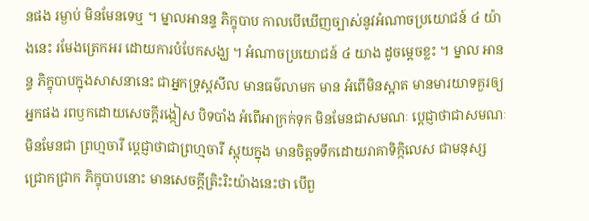នផង រម្ងាប់ មិនមែនទេឬ ។ ម្នាលអានន្ទ ភិក្ខុបាប កាលបើឃើញច្បាស់នូវអំណាចប្រយោជន៍ ៤ យ៉ាងនេះ រមែងត្រេកអរ ដោយការបំបែកសង្ឃ ។ អំណាចប្រយោជន៍ ៤ យាង ដូចម្តេចខ្លះ ។ ម្នាល អានន្ទ ភិក្ខុបាបក្នុងសាសនានេះ ជាអ្នកទ្រុស្តសីល មានធម៌លាមក មាន អំពើមិនស្អាត មានមារយាទគួរឲ្យអ្នកផង រពឫកដោយសេចក្តីរង្កៀស បិទបាំង អំពើអាក្រក់ទុក មិនមែនជាសមណៈ ប្តេជ្ញាថាជាសមណៈ មិនមែនជា ព្រហ្មចារី ប្តេជ្ញាថាជាព្រហ្មចារី ស្អុយក្នុង មានចិត្តទទឹកដោយរាគាទិក្កិលេស ជាមនុស្សជ្រោកជ្រាក ភិក្ខុបាបនោះ មានសេចក្តីត្រិះរិះយ៉ាងនេះថា បើពួ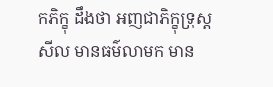កភិក្ខុ ដឹងថា អញជាភិក្ខុទ្រុស្តសីល មានធម៌លាមក មាន